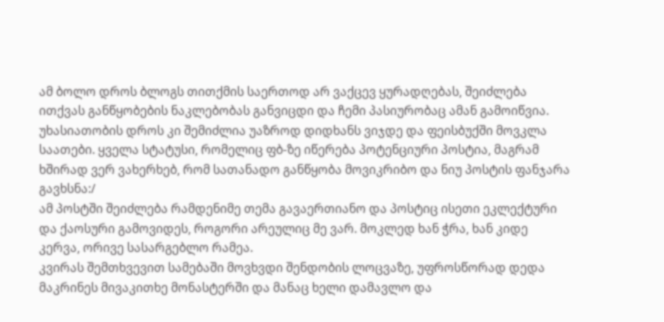ამ ბოლო დროს ბლოგს თითქმის საერთოდ არ ვაქცევ ყურადღებას, შეიძლება ითქვას განწყობების ნაკლებობას განვიცდი და ჩემი პასიურობაც ამან გამოიწვია. უხასიათობის დროს კი შემიძლია უაზროდ დიდხანს ვიჯდე და ფეისბუქში მოვკლა საათები. ყველა სტატუსი, რომელიც ფბ-ზე იწერება პოტენციური პოსტია, მაგრამ ხშირად ვერ ვახერხებ, რომ სათანადო განწყობა მოვიკრიბო და ნიუ პოსტის ფანჯარა გავხსნა:/
ამ პოსტში შეიძლება რამდენიმე თემა გავაერთიანო და პოსტიც ისეთი ეკლექტური და ქაოსური გამოვიდეს, როგორი არეულიც მე ვარ. მოკლედ ხან ჭრა, ხან კიდე კერვა, ორივე სასარგებლო რამეა.
კვირას შემთხვევით სამებაში მოვხვდი შენდობის ლოცვაზე, უფროსწორად დედა მაკრინეს მივაკითხე მონასტერში და მანაც ხელი დამავლო და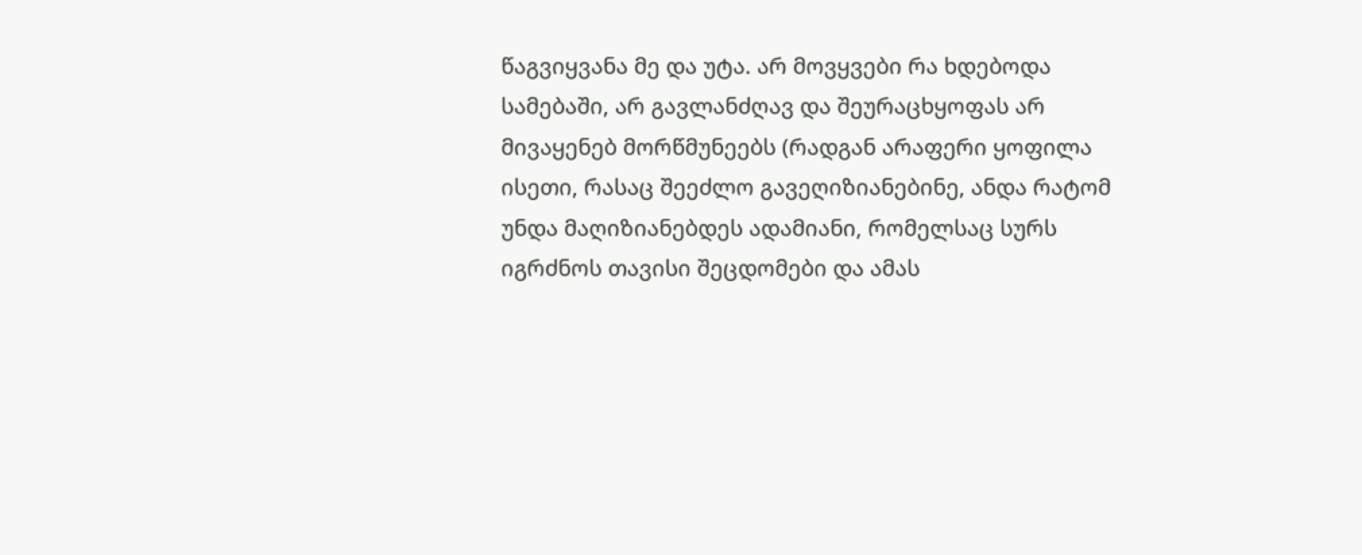წაგვიყვანა მე და უტა. არ მოვყვები რა ხდებოდა სამებაში, არ გავლანძღავ და შეურაცხყოფას არ მივაყენებ მორწმუნეებს (რადგან არაფერი ყოფილა ისეთი, რასაც შეეძლო გავეღიზიანებინე, ანდა რატომ უნდა მაღიზიანებდეს ადამიანი, რომელსაც სურს იგრძნოს თავისი შეცდომები და ამას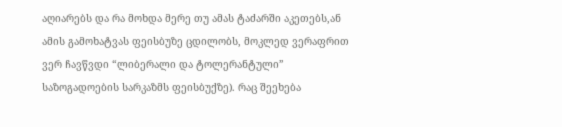აღიარებს და რა მოხდა მერე თუ ამას ტაძარში აკეთებს,ან ამის გამოხატვას ფეისბუზე ცდილობს, მოკლედ ვერაფრით ვერ ჩავწვდი “ლიბერალი და ტოლერანტული” საზოგადოების სარკაზმს ფეისბუქზე). რაც შეეხება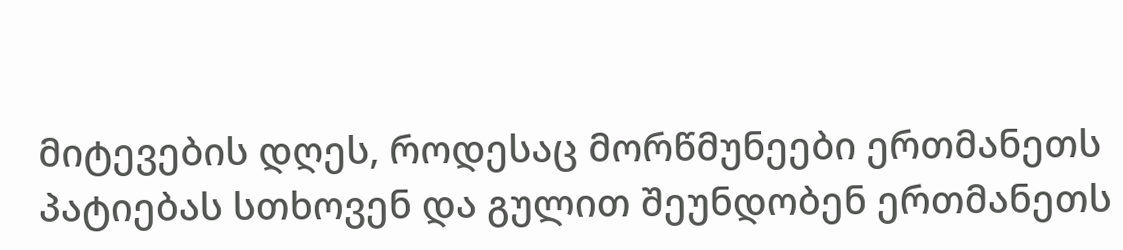მიტევების დღეს, როდესაც მორწმუნეები ერთმანეთს პატიებას სთხოვენ და გულით შეუნდობენ ერთმანეთს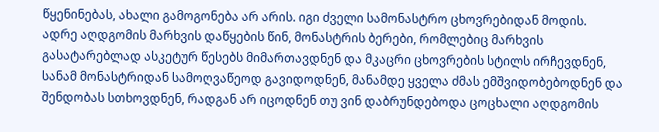წყენინებას, ახალი გამოგონება არ არის. იგი ძველი სამონასტრო ცხოვრებიდან მოდის. ადრე აღდგომის მარხვის დაწყების წინ, მონასტრის ბერები, რომლებიც მარხვის გასატარებლად ასკეტურ წესებს მიმართავდნენ და მკაცრი ცხოვრების სტილს ირჩევდნენ, სანამ მონასტრიდან სამოღვაწეოდ გავიდოდნენ, მანამდე ყველა ძმას ემშვიდობებოდნენ და შენდობას სთხოვდნენ, რადგან არ იცოდნენ თუ ვინ დაბრუნდებოდა ცოცხალი აღდგომის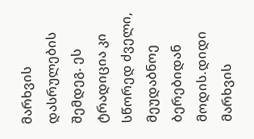მარხვის დასრულების შემდეგ. ეს ტრადიცია კი სწორედ ძველი, მეუდაბნოე ბერებიდან მოდის.დიდი მარხვის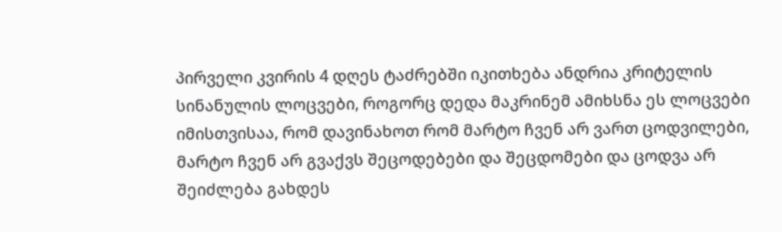პირველი კვირის 4 დღეს ტაძრებში იკითხება ანდრია კრიტელის სინანულის ლოცვები, როგორც დედა მაკრინემ ამიხსნა ეს ლოცვები იმისთვისაა, რომ დავინახოთ რომ მარტო ჩვენ არ ვართ ცოდვილები, მარტო ჩვენ არ გვაქვს შეცოდებები და შეცდომები და ცოდვა არ შეიძლება გახდეს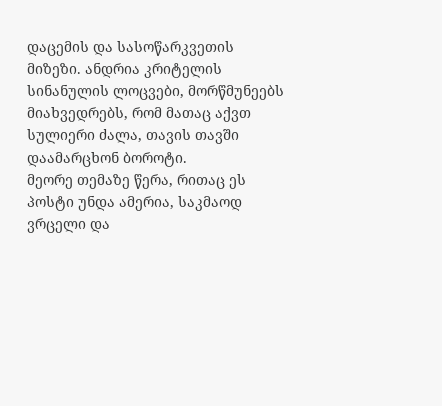დაცემის და სასოწარკვეთის მიზეზი. ანდრია კრიტელის სინანულის ლოცვები, მორწმუნეებს მიახვედრებს, რომ მათაც აქვთ სულიერი ძალა, თავის თავში დაამარცხონ ბოროტი.
მეორე თემაზე წერა, რითაც ეს პოსტი უნდა ამერია, საკმაოდ ვრცელი და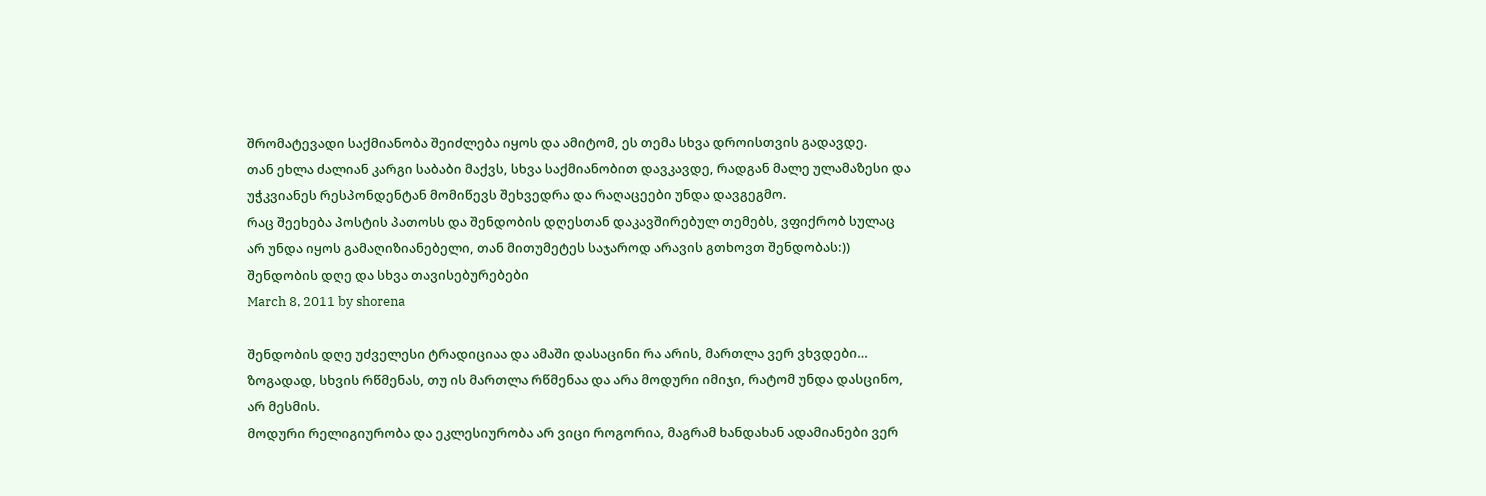შრომატევადი საქმიანობა შეიძლება იყოს და ამიტომ, ეს თემა სხვა დროისთვის გადავდე.
თან ეხლა ძალიან კარგი საბაბი მაქვს, სხვა საქმიანობით დავკავდე, რადგან მალე ულამაზესი და უჭკვიანეს რესპონდენტან მომიწევს შეხვედრა და რაღაცეები უნდა დავგეგმო.
რაც შეეხება პოსტის პათოსს და შენდობის დღესთან დაკავშირებულ თემებს, ვფიქრობ სულაც არ უნდა იყოს გამაღიზიანებელი, თან მითუმეტეს საჯაროდ არავის გთხოვთ შენდობას:))
შენდობის დღე და სხვა თავისებურებები
March 8, 2011 by shorena

შენდობის დღე უძველესი ტრადიციაა და ამაში დასაცინი რა არის, მართლა ვერ ვხვდები…
ზოგადად, სხვის რწმენას, თუ ის მართლა რწმენაა და არა მოდური იმიჯი, რატომ უნდა დასცინო, არ მესმის.
მოდური რელიგიურობა და ეკლესიურობა არ ვიცი როგორია, მაგრამ ხანდახან ადამიანები ვერ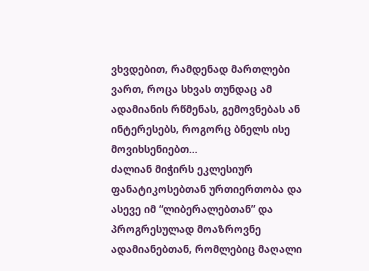ვხვდებით, რამდენად მართლები ვართ, როცა სხვას თუნდაც ამ ადამიანის რწმენას, გემოვნებას ან ინტერესებს, როგორც ბნელს ისე მოვიხსენიებთ…
ძალიან მიჭირს ეკლესიურ ფანატიკოსებთან ურთიერთობა და ასევე იმ “ლიბერალებთან” და პროგრესულად მოაზროვნე ადამიანებთან, რომლებიც მაღალი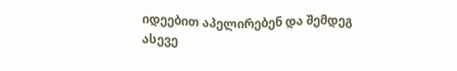იდეებით აპელირებენ და შემდეგ ასევე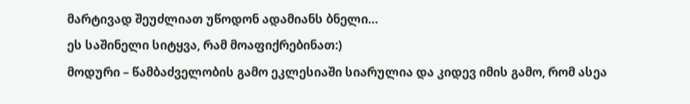მარტივად შეუძლიათ უწოდონ ადამიანს ბნელი…
ეს საშინელი სიტყვა, რამ მოაფიქრებინათ:)
მოდური – წამბაძველობის გამო ეკლესიაში სიარულია და კიდევ იმის გამო, რომ ასეა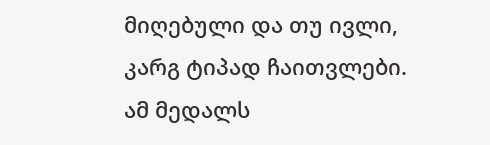მიღებული და თუ ივლი, კარგ ტიპად ჩაითვლები.
ამ მედალს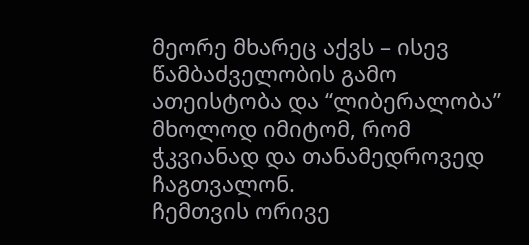მეორე მხარეც აქვს – ისევ წამბაძველობის გამო ათეისტობა და “ლიბერალობა” მხოლოდ იმიტომ, რომ ჭკვიანად და თანამედროვედ ჩაგთვალონ.
ჩემთვის ორივე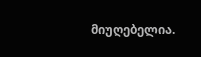მიუღებელია.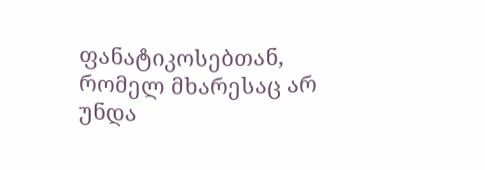ფანატიკოსებთან, რომელ მხარესაც არ უნდა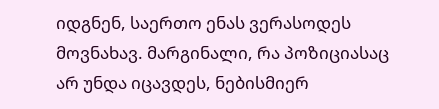იდგნენ, საერთო ენას ვერასოდეს მოვნახავ. მარგინალი, რა პოზიციასაც არ უნდა იცავდეს, ნებისმიერ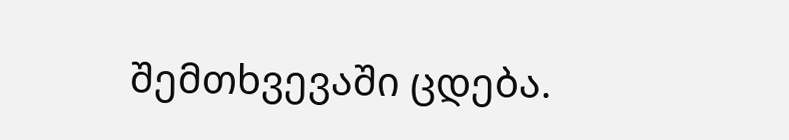შემთხვევაში ცდება.